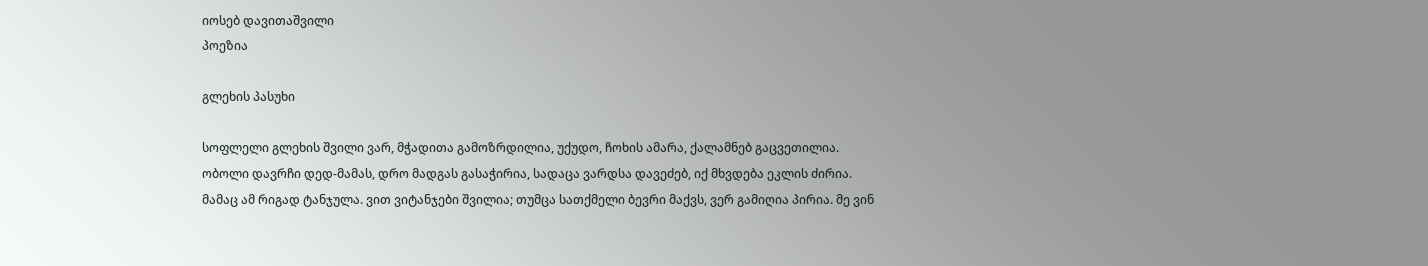იოსებ დავითაშვილი
პოეზია

გლეხის პასუხი

სოფლელი გლეხის შვილი ვარ, მჭადითა გამოზრდილია, უქუდო, ჩოხის ამარა, ქალამნებ გაცვეთილია. ობოლი დავრჩი დედ-მამას, დრო მადგას გასაჭირია, სადაცა ვარდსა დავეძებ, იქ მხვდება ეკლის ძირია. მამაც ამ რიგად ტანჯულა. ვით ვიტანჯები შვილია; თუმცა სათქმელი ბევრი მაქვს, ვერ გამიღია პირია. მე ვინ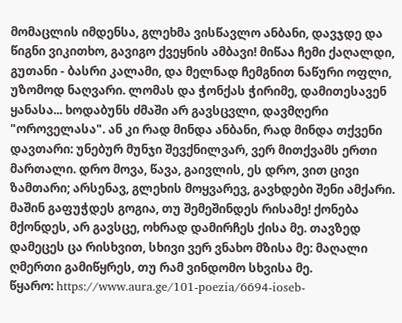მომაცლის იმდენსა, გლეხმა ვისწავლო ანბანი, დავჯდე და წიგნი ვიკითხო, გავიგო ქვეყნის ამბავი! მიწაა ჩემი ქაღალდი, გუთანი - ბასრი კალამი, და მელნად ჩემგნით ნაწური ოფლი, უზომოდ ნაღვარი. ლომას და ჭონქას ჭირიმე, დამითესავენ ყანასა... ხოდაბუნს ძმაში არ გავსცვლი, დავმღერი "ოროველასა". ან კი რად მინდა ანბანი, რად მინდა თქვენი დავთარი: უნებურ მუნჯი შევქნილვარ, ვერ მითქვამს ერთი მართალი. დრო მოვა, წავა, გაივლის, ეს დრო, ვით ცივი ზამთარი; არსენავ, გლეხის მოყვარევ, გავხდები შენი ამქარი. მაშინ გაფუჭდეს გოგია, თუ შემეშინდეს რისამე! ქონება მქონდეს, არ გავსცე, ოხრად დამირჩეს ქისა მე. თავზედ დამეცეს ცა რისხვით, სხივი ვერ ვნახო მზისა მე: მაღალი ღმერთი გამიწყრეს, თუ რამ ვინდომო სხვისა მე.
წყარო: https://www.aura.ge/101-poezia/6694-ioseb-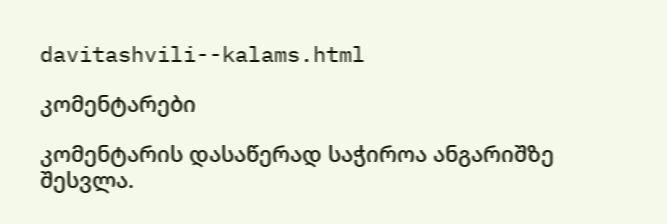davitashvili--kalams.html

კომენტარები

კომენტარის დასაწერად საჭიროა ანგარიშზე შესვლა.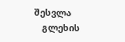შესვლა
    გლეხის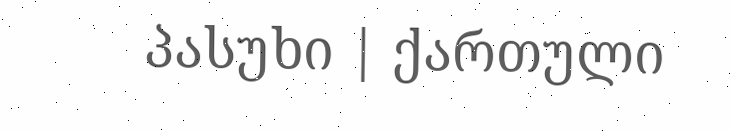პასუხი | ქართული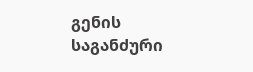გენის საგანძური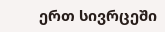ერთ სივრცეში